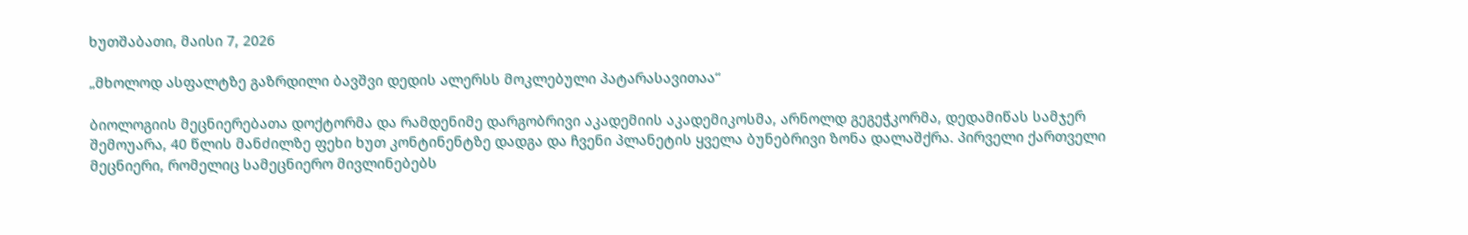ხუთშაბათი, მაისი 7, 2026

„მხოლოდ ასფალტზე გაზრდილი ბავშვი დედის ალერსს მოკლებული პატარასავითაა“

ბიოლოგიის მეცნიერებათა დოქტორმა და რამდენიმე დარგობრივი აკადემიის აკადემიკოსმა, არნოლდ გეგეჭკორმა, დედამიწას სამჯერ შემოუარა, 40 წლის მანძილზე ფეხი ხუთ კონტინენტზე დადგა და ჩვენი პლანეტის ყველა ბუნებრივი ზონა დალაშქრა. პირველი ქართველი მეცნიერი, რომელიც სამეცნიერო მივლინებებს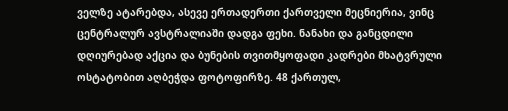ველზე ატარებდა, ასევე ერთადერთი ქართველი მეცნიერია, ვინც ცენტრალურ ავსტრალიაში დადგა ფეხი. ნანახი და განცდილი დღიურებად აქცია და ბუნების თვითმყოფადი კადრები მხატვრული ოსტატობით აღბეჭდა ფოტოფირზე. 48 ქართულ,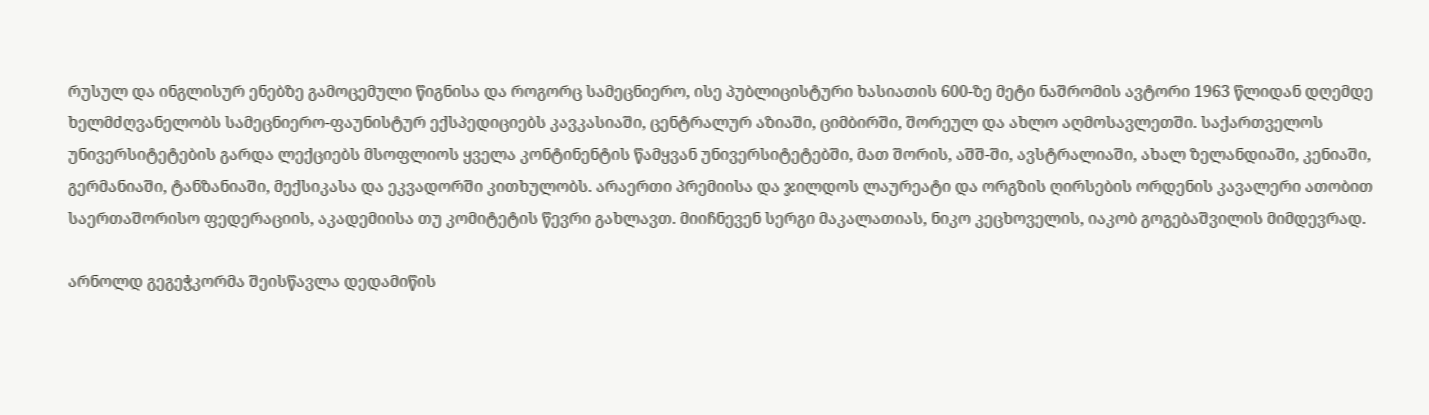რუსულ და ინგლისურ ენებზე გამოცემული წიგნისა და როგორც სამეცნიერო, ისე პუბლიცისტური ხასიათის 600-ზე მეტი ნაშრომის ავტორი 1963 წლიდან დღემდე ხელმძღვანელობს სამეცნიერო-ფაუნისტურ ექსპედიციებს კავკასიაში, ცენტრალურ აზიაში, ციმბირში, შორეულ და ახლო აღმოსავლეთში. საქართველოს უნივერსიტეტების გარდა ლექციებს მსოფლიოს ყველა კონტინენტის წამყვან უნივერსიტეტებში, მათ შორის, აშშ-ში, ავსტრალიაში, ახალ ზელანდიაში, კენიაში, გერმანიაში, ტანზანიაში, მექსიკასა და ეკვადორში კითხულობს. არაერთი პრემიისა და ჯილდოს ლაურეატი და ორგზის ღირსების ორდენის კავალერი ათობით საერთაშორისო ფედერაციის, აკადემიისა თუ კომიტეტის წევრი გახლავთ. მიიჩნევენ სერგი მაკალათიას, ნიკო კეცხოველის, იაკობ გოგებაშვილის მიმდევრად.

არნოლდ გეგეჭკორმა შეისწავლა დედამიწის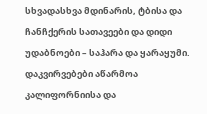სხვადასხვა მდინარის, ტბისა და ჩანჩქერის სათავეები და დიდი უდაბნოები – საჰარა და ყარაყუმი. დაკვირვებები აწარმოა კალიფორნიისა და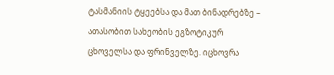ტასმანიის ტყეებსა და მათ ბინადრებზე – ათასობით სახეობის ეგზოტიკურ ცხოველსა და ფრინველზე. იცხოვრა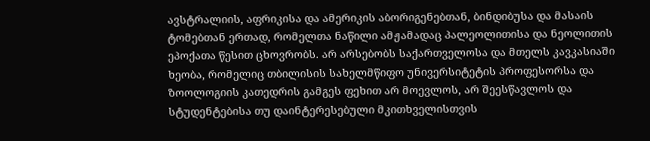ავსტრალიის, აფრიკისა და ამერიკის აბორიგენებთან, ბინდიბუსა და მასაის ტომებთან ერთად, რომელთა ნაწილი ამჟამადაც პალეოლითისა და ნეოლითის ეპოქათა წესით ცხოვრობს. არ არსებობს საქართველოსა და მთელს კავკასიაში ხეობა, რომელიც თბილისის სახელმწიფო უნივერსიტეტის პროფესორსა და ზოოლოგიის კათედრის გამგეს ფეხით არ მოევლოს, არ შეესწავლოს და სტუდენტებისა თუ დაინტერესებული მკითხველისთვის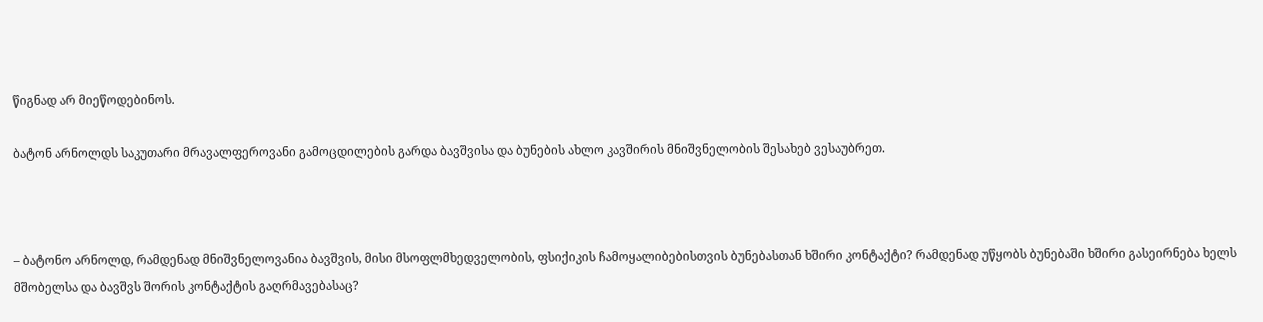წიგნად არ მიეწოდებინოს.

ბატონ არნოლდს საკუთარი მრავალფეროვანი გამოცდილების გარდა ბავშვისა და ბუნების ახლო კავშირის მნიშვნელობის შესახებ ვესაუბრეთ.



– ბატონო არნოლდ, რამდენად მნიშვნელოვანია ბავშვის, მისი მსოფლმხედველობის, ფსიქიკის ჩამოყალიბებისთვის ბუნებასთან ხშირი კონტაქტი? რამდენად უწყობს ბუნებაში ხშირი გასეირნება ხელს მშობელსა და ბავშვს შორის კონტაქტის გაღრმავებასაც?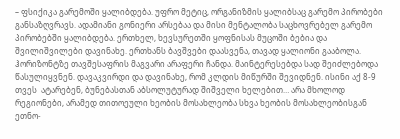– ფსიქიკა გარემოში ყალიბდება. უფრო მეტიც, ორგანიზმის ყალიბსაც გარემო პირობები განსაზღვრავს. ადამიანი გონიერი არსებაა და მისი მენტალობა საცხოვრებელ გარემო პირობებში ყალიბდება. ერთხელ, ხევსურეთში ყოფნისას მუცოში ბებია და შვილიშვილები დავინახე. ერთხანს ბავშვები დაასვენა, თავად ყალიონი გააბოლა. ჰორიზონტზე თავშესაფრის მაგვარი არაფერი ჩანდა. მაინტერესებდა სად შეიძლებოდა წასულიყვნენ. დავაკვირდი და დავინახე, რომ კლდის მიწურში შევიდნენ. ისინი აქ 8-9 თვეს  ატარებენ, ბუნებასთან აბსოლუტურად შიშველი ხელებით… არა მხოლოდ რეგიონები, არამედ თითოეული ხეობის მოსახლეობა სხვა ხეობის მოსახლეობისგან ეთნო-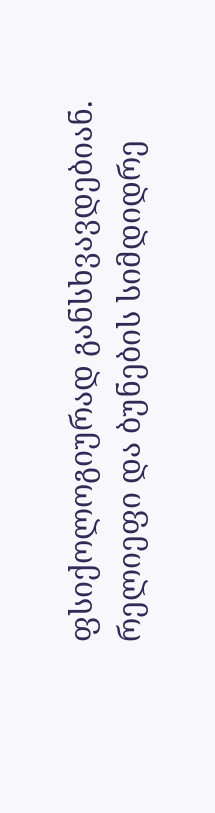ფსიქოლოგიურად განსხვავდებიან. რელიეფი და ბუნების სიმდიდრე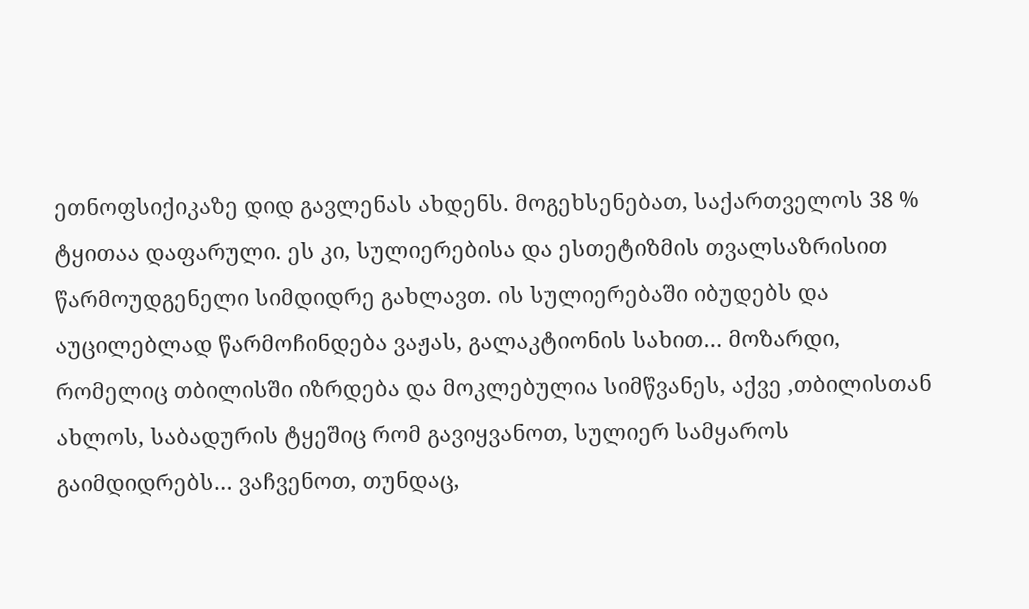ეთნოფსიქიკაზე დიდ გავლენას ახდენს. მოგეხსენებათ, საქართველოს 38 % ტყითაა დაფარული. ეს კი, სულიერებისა და ესთეტიზმის თვალსაზრისით წარმოუდგენელი სიმდიდრე გახლავთ. ის სულიერებაში იბუდებს და აუცილებლად წარმოჩინდება ვაჟას, გალაკტიონის სახით… მოზარდი, რომელიც თბილისში იზრდება და მოკლებულია სიმწვანეს, აქვე ,თბილისთან ახლოს, საბადურის ტყეშიც რომ გავიყვანოთ, სულიერ სამყაროს გაიმდიდრებს… ვაჩვენოთ, თუნდაც,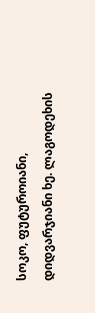სოკო, ფუტუროიანი, დიდვარჯიანი ხე. ლაგოდეხის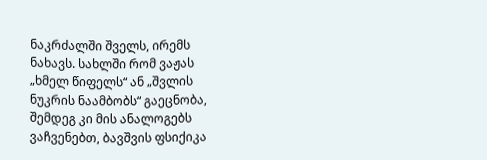ნაკრძალში შველს, ირემს ნახავს. სახლში რომ ვაჟას „ხმელ წიფელს“ ან „შვლის ნუკრის ნაამბობს“ გაეცნობა, შემდეგ კი მის ანალოგებს ვაჩვენებთ, ბავშვის ფსიქიკა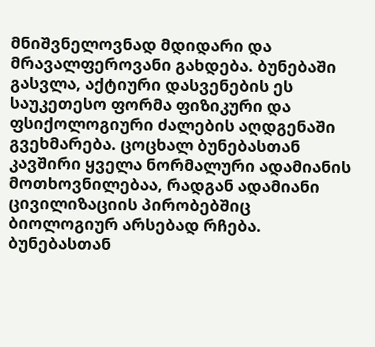მნიშვნელოვნად მდიდარი და მრავალფეროვანი გახდება. ბუნებაში გასვლა, აქტიური დასვენების ეს საუკეთესო ფორმა ფიზიკური და ფსიქოლოგიური ძალების აღდგენაში გვეხმარება. ცოცხალ ბუნებასთან კავშირი ყველა ნორმალური ადამიანის მოთხოვნილებაა, რადგან ადამიანი ცივილიზაციის პირობებშიც ბიოლოგიურ არსებად რჩება. ბუნებასთან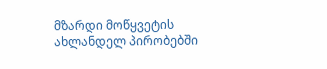მზარდი მოწყვეტის ახლანდელ პირობებში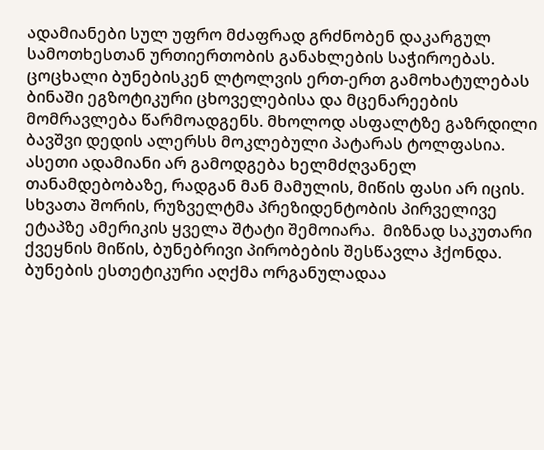ადამიანები სულ უფრო მძაფრად გრძნობენ დაკარგულ სამოთხესთან ურთიერთობის განახლების საჭიროებას. ცოცხალი ბუნებისკენ ლტოლვის ერთ-ერთ გამოხატულებას ბინაში ეგზოტიკური ცხოველებისა და მცენარეების მომრავლება წარმოადგენს. მხოლოდ ასფალტზე გაზრდილი ბავშვი დედის ალერსს მოკლებული პატარას ტოლფასია. ასეთი ადამიანი არ გამოდგება ხელმძღვანელ თანამდებობაზე, რადგან მან მამულის, მიწის ფასი არ იცის. სხვათა შორის, რუზველტმა პრეზიდენტობის პირველივე ეტაპზე ამერიკის ყველა შტატი შემოიარა.  მიზნად საკუთარი ქვეყნის მიწის, ბუნებრივი პირობების შესწავლა ჰქონდა. ბუნების ესთეტიკური აღქმა ორგანულადაა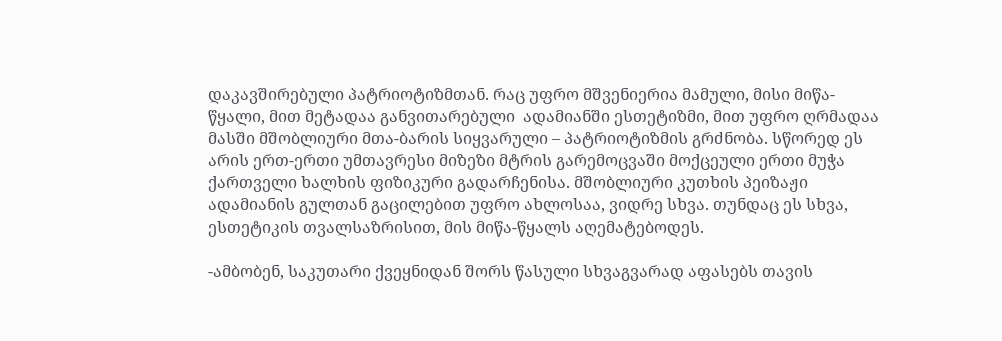დაკავშირებული პატრიოტიზმთან. რაც უფრო მშვენიერია მამული, მისი მიწა-წყალი, მით მეტადაა განვითარებული  ადამიანში ესთეტიზმი, მით უფრო ღრმადაა მასში მშობლიური მთა-ბარის სიყვარული – პატრიოტიზმის გრძნობა. სწორედ ეს არის ერთ-ერთი უმთავრესი მიზეზი მტრის გარემოცვაში მოქცეული ერთი მუჭა ქართველი ხალხის ფიზიკური გადარჩენისა. მშობლიური კუთხის პეიზაჟი ადამიანის გულთან გაცილებით უფრო ახლოსაა, ვიდრე სხვა. თუნდაც ეს სხვა, ესთეტიკის თვალსაზრისით, მის მიწა-წყალს აღემატებოდეს.

-ამბობენ, საკუთარი ქვეყნიდან შორს წასული სხვაგვარად აფასებს თავის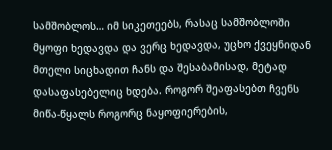სამშობლოს… იმ სიკეთეებს, რასაც სამშობლოში მყოფი ხედავდა და ვერც ხედავდა, უცხო ქვეყნიდან მთელი სიცხადით ჩანს და შესაბამისად, მეტად დასაფასებელიც ხდება. როგორ შეაფასებთ ჩვენს მიწა-წყალს როგორც ნაყოფიერების,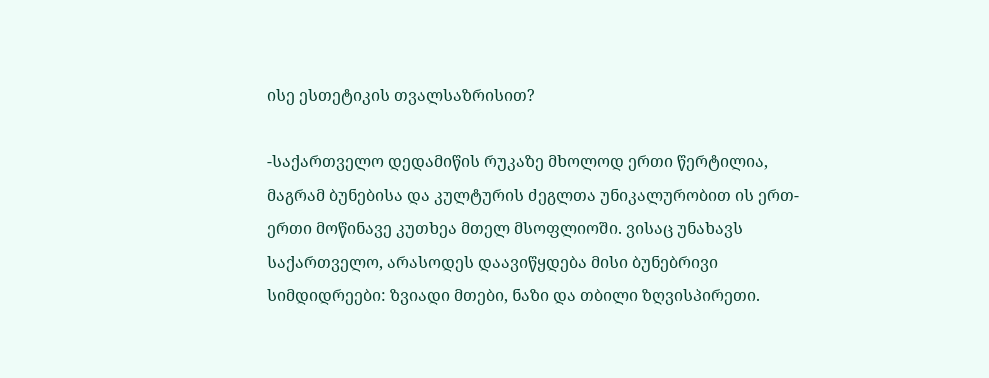ისე ესთეტიკის თვალსაზრისით?

-საქართველო დედამიწის რუკაზე მხოლოდ ერთი წერტილია, მაგრამ ბუნებისა და კულტურის ძეგლთა უნიკალურობით ის ერთ-ერთი მოწინავე კუთხეა მთელ მსოფლიოში. ვისაც უნახავს საქართველო, არასოდეს დაავიწყდება მისი ბუნებრივი სიმდიდრეები: ზვიადი მთები, ნაზი და თბილი ზღვისპირეთი.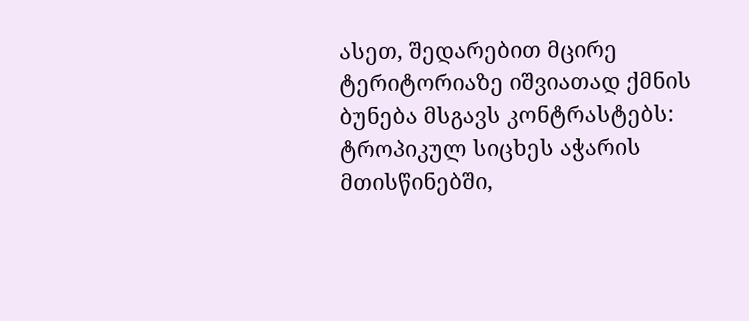ასეთ, შედარებით მცირე ტერიტორიაზე იშვიათად ქმნის ბუნება მსგავს კონტრასტებს: ტროპიკულ სიცხეს აჭარის მთისწინებში,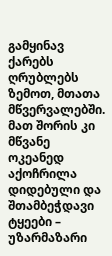გამყინავ ქარებს ღრუბლებს ზემოთ, მთათა მწვერვალებში. მათ შორის კი მწვანე ოკეანედ აქოჩრილა დიდებული და შთამბეჭდავი ტყეები – უზარმაზარი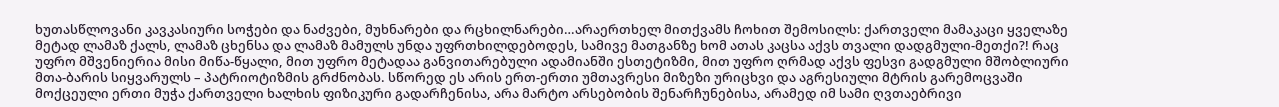ხუთასწლოვანი კავკასიური სოჭები და ნაძვები, მუხნარები და რცხილნარები…არაერთხელ მითქვამს ჩოხით შემოსილს: ქართველი მამაკაცი ყველაზე მეტად ლამაზ ქალს, ლამაზ ცხენსა და ლამაზ მამულს უნდა უფრთხილდებოდეს, სამივე მათგანზე ხომ ათას კაცსა აქვს თვალი დადგმული-მეთქი?! რაც უფრო მშვენიერია მისი მიწა-წყალი, მით უფრო მეტადაა განვითარებული ადამიანში ესთეტიზმი, მით უფრო ღრმად აქვს ფესვი გადგმული მშობლიური მთა-ბარის სიყვარულს – პატრიოტიზმის გრძნობას. სწორედ ეს არის ერთ-ერთი უმთავრესი მიზეზი ურიცხვი და აგრესიული მტრის გარემოცვაში მოქცეული ერთი მუჭა ქართველი ხალხის ფიზიკური გადარჩენისა, არა მარტო არსებობის შენარჩუნებისა, არამედ იმ სამი ღვთაებრივი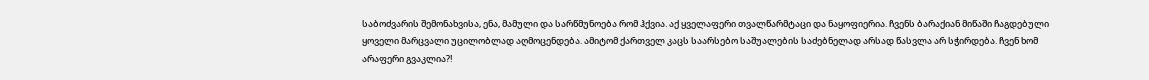საბოძვარის შემონახვისა, ენა, მამული და სარწმუნოება რომ ჰქვია. აქ ყველაფერი თვალწარმტაცი და ნაყოფიერია. ჩვენს ბარაქიან მიწაში ჩაგდებული ყოველი მარცვალი უცილობლად აღმოცენდება. ამიტომ ქართველ კაცს საარსებო საშუალების საძებნელად არსად წასვლა არ სჭირდება. ჩვენ ხომ არაფერი გვაკლია?!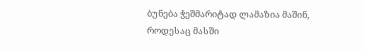ბუნება ჭეშმარიტად ლამაზია მაშინ, როდესაც მასში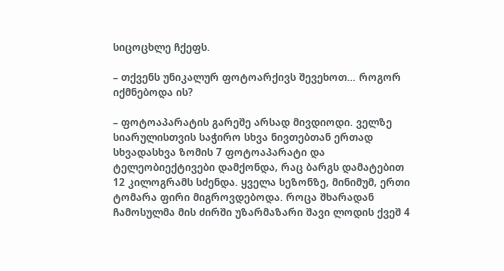სიცოცხლე ჩქეფს.

– თქვენს უნიკალურ ფოტოარქივს შევეხოთ… როგორ იქმნებოდა ის?

– ფოტოაპარატის გარეშე არსად მივდიოდი. ველზე სიარულისთვის საჭირო სხვა ნივთებთან ერთად სხვადასხვა ზომის 7 ფოტოაპარატი და ტელეობიექტივები დამქონდა, რაც ბარგს დამატებით 12 კილოგრამს სძენდა. ყველა სეზონზე, მინიმუმ, ერთი ტომარა ფირი მიგროვდებოდა. როცა შხარადან ჩამოსულმა მის ძირში უზარმაზარი შავი ლოდის ქვეშ 4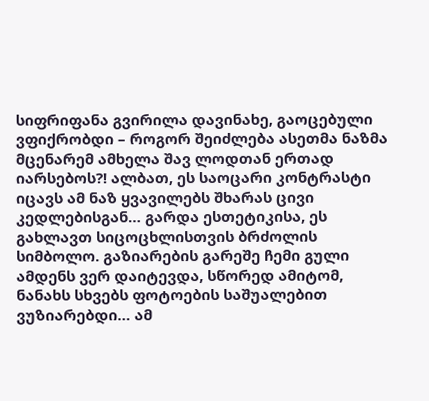სიფრიფანა გვირილა დავინახე, გაოცებული ვფიქრობდი – როგორ შეიძლება ასეთმა ნაზმა მცენარემ ამხელა შავ ლოდთან ერთად იარსებოს?! ალბათ, ეს საოცარი კონტრასტი იცავს ამ ნაზ ყვავილებს შხარას ცივი კედლებისგან… გარდა ესთეტიკისა, ეს გახლავთ სიცოცხლისთვის ბრძოლის სიმბოლო. გაზიარების გარეშე ჩემი გული ამდენს ვერ დაიტევდა, სწორედ ამიტომ, ნანახს სხვებს ფოტოების საშუალებით ვუზიარებდი… ამ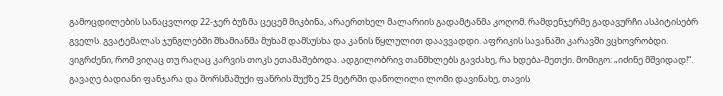გამოცდილების სანაცვლოდ 22-ჯერ ბუზმა ცეცემ მიკბინა, არაერთხელ მალარიის გადამტანმა კოღომ. რამდენჯერმე გადავურჩი ასპიტისებრ გველს. გვატემალას ჯუნგლებში შხამიანმა მუხამ დამსუსხა და კანის წყლულით დაავვადდი. აფრიკის სავანაში კარავში ვცხოვრობდი. ვიგრძენი, რომ ვიღაც თუ რაღაც კარვის თოკს ეთამაშებოდა. ადგილობრივ თანმხლებს გავძახე, რა ხდება-მეთქი. მომიგო: „იძინე მშვიდად!“. გავაღე ბადიანი ფანჯარა და შორსმაშუქი ფანრის შუქზე 25 მეტრში დაწოლილი ლომი დავინახე, თავის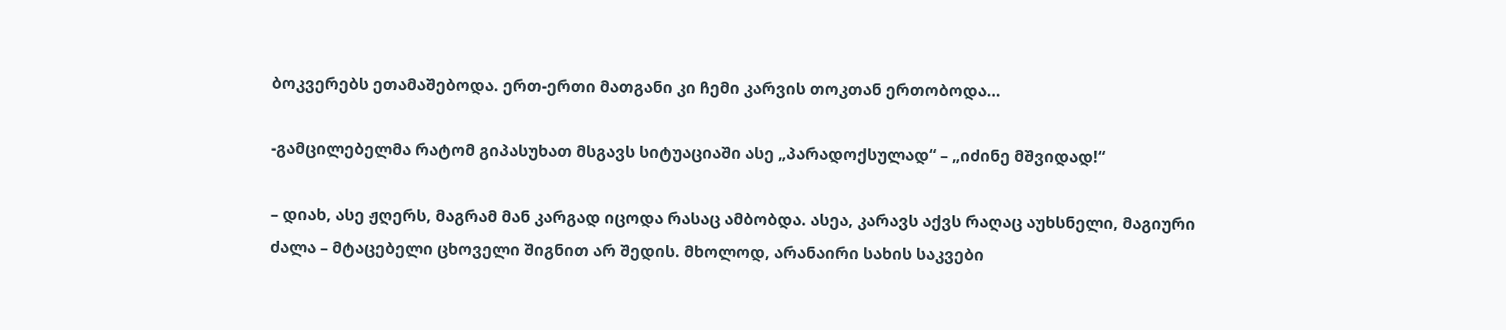ბოკვერებს ეთამაშებოდა. ერთ-ერთი მათგანი კი ჩემი კარვის თოკთან ერთობოდა…

-გამცილებელმა რატომ გიპასუხათ მსგავს სიტუაციაში ასე „პარადოქსულად“ – „იძინე მშვიდად!“

– დიახ, ასე ჟღერს, მაგრამ მან კარგად იცოდა რასაც ამბობდა. ასეა, კარავს აქვს რაღაც აუხსნელი, მაგიური ძალა – მტაცებელი ცხოველი შიგნით არ შედის. მხოლოდ, არანაირი სახის საკვები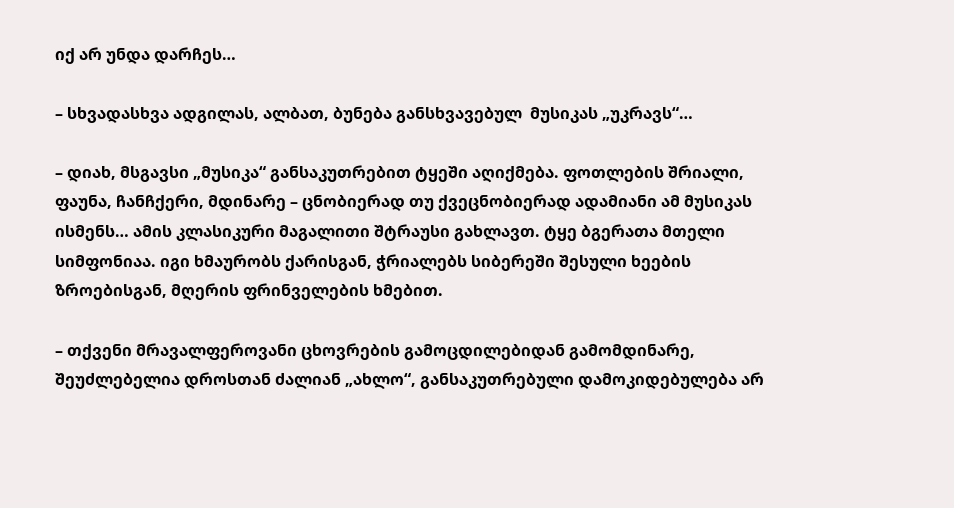იქ არ უნდა დარჩეს…

– სხვადასხვა ადგილას, ალბათ, ბუნება განსხვავებულ  მუსიკას „უკრავს“…

– დიახ, მსგავსი „მუსიკა“ განსაკუთრებით ტყეში აღიქმება. ფოთლების შრიალი, ფაუნა, ჩანჩქერი, მდინარე – ცნობიერად თუ ქვეცნობიერად ადამიანი ამ მუსიკას ისმენს… ამის კლასიკური მაგალითი შტრაუსი გახლავთ. ტყე ბგერათა მთელი სიმფონიაა. იგი ხმაურობს ქარისგან, ჭრიალებს სიბერეში შესული ხეების ზროებისგან, მღერის ფრინველების ხმებით.

– თქვენი მრავალფეროვანი ცხოვრების გამოცდილებიდან გამომდინარე, შეუძლებელია დროსთან ძალიან „ახლო“, განსაკუთრებული დამოკიდებულება არ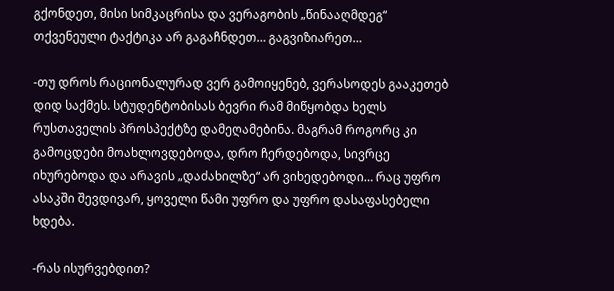გქონდეთ, მისი სიმკაცრისა და ვერაგობის „წინააღმდეგ“ თქვენეული ტაქტიკა არ გაგაჩნდეთ… გაგვიზიარეთ…

-თუ დროს რაციონალურად ვერ გამოიყენებ, ვერასოდეს გააკეთებ დიდ საქმეს. სტუდენტობისას ბევრი რამ მიწყობდა ხელს რუსთაველის პროსპექტზე დამეღამებინა. მაგრამ როგორც კი გამოცდები მოახლოვდებოდა, დრო ჩერდებოდა, სივრცე იხურებოდა და არავის „დაძახილზე“ არ ვიხედებოდი… რაც უფრო ასაკში შევდივარ, ყოველი წამი უფრო და უფრო დასაფასებელი ხდება.

-რას ისურვებდით?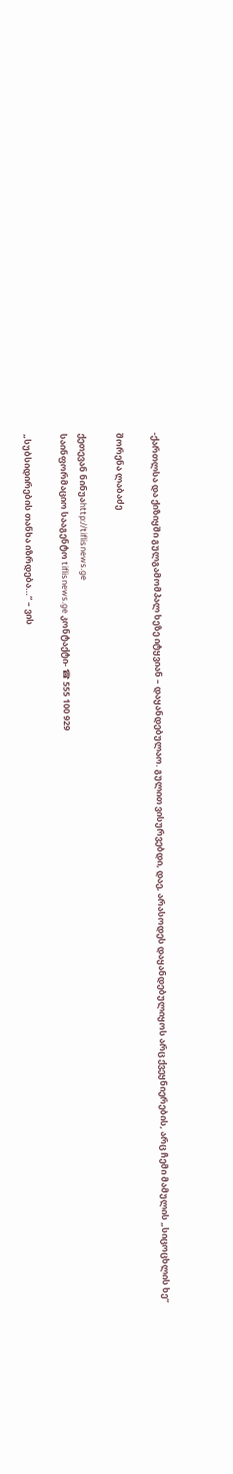-ქართლსა და ქიზიყში გულგამომპალ ხეზე იტყვიან – დაყანდებულაო. გულით ვისურვებდი, დაე, არასოდეს დაყანდებულიყოს არც ქვეყნიერების, არც ჩემი მამულის „სიცოცხლის ხე“

შორენა ლაბაძე

ქეთევან ნინუაhttp://tiflisnews.ge
საინფორმაციო სააგენტო tiflisnews.ge კონტაქტი- ☎ 555 100 929

„სუბსიდირების თანხა იზრდება…“ – ვის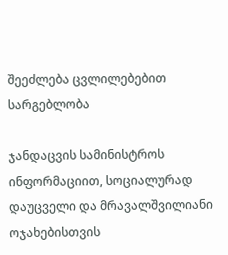შეეძლება ცვლილებებით სარგებლობა

ჯანდაცვის სამინისტროს ინფორმაციით, სოციალურად დაუცველი და მრავალშვილიანი ოჯახებისთვის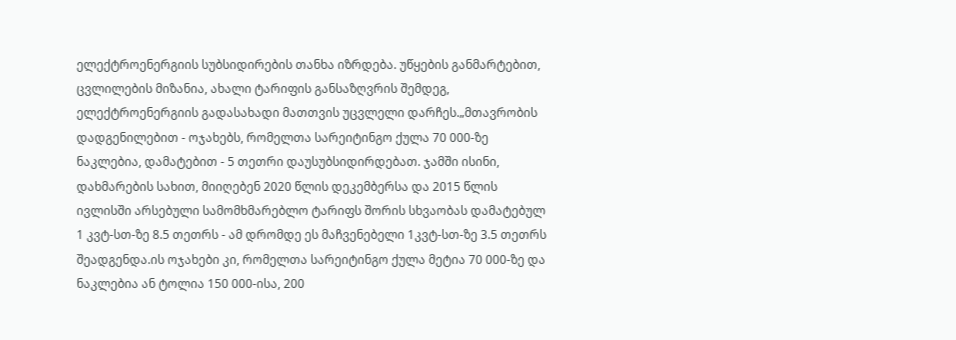ელექტროენერგიის სუბსიდირების თანხა იზრდება. უწყების განმარტებით, ცვლილების მიზანია, ახალი ტარიფის განსაზღვრის შემდეგ, ელექტროენერგიის გადასახადი მათთვის უცვლელი დარჩეს.„მთავრობის დადგენილებით - ოჯახებს, რომელთა სარეიტინგო ქულა 70 000-ზე ნაკლებია, დამატებით - 5 თეთრი დაუსუბსიდირდებათ. ჯამში ისინი, დახმარების სახით, მიიღებენ 2020 წლის დეკემბერსა და 2015 წლის ივლისში არსებული სამომხმარებლო ტარიფს შორის სხვაობას დამატებულ 1 კვტ-სთ-ზე 8.5 თეთრს - ამ დრომდე ეს მაჩვენებელი 1კვტ-სთ-ზე 3.5 თეთრს შეადგენდა.ის ოჯახები კი, რომელთა სარეიტინგო ქულა მეტია 70 000-ზე და ნაკლებია ან ტოლია 150 000-ისა, 200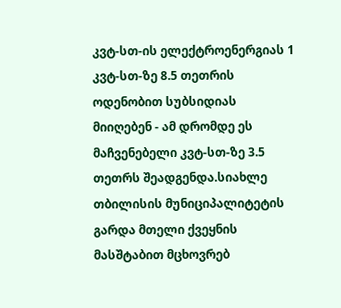კვტ-სთ-ის ელექტროენერგიას 1 კვტ-სთ-ზე 8.5 თეთრის ოდენობით სუბსიდიას მიიღებენ - ამ დრომდე ეს მაჩვენებელი კვტ-სთ-ზე 3.5 თეთრს შეადგენდა.სიახლე თბილისის მუნიციპალიტეტის გარდა მთელი ქვეყნის მასშტაბით მცხოვრებ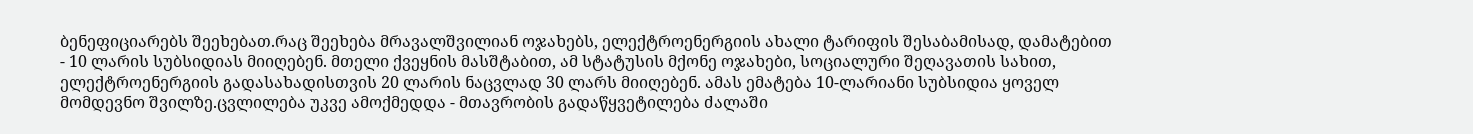ბენეფიციარებს შეეხებათ.რაც შეეხება მრავალშვილიან ოჯახებს, ელექტროენერგიის ახალი ტარიფის შესაბამისად, დამატებით - 10 ლარის სუბსიდიას მიიღებენ. მთელი ქვეყნის მასშტაბით, ამ სტატუსის მქონე ოჯახები, სოციალური შეღავათის სახით, ელექტროენერგიის გადასახადისთვის 20 ლარის ნაცვლად 30 ლარს მიიღებენ. ამას ემატება 10-ლარიანი სუბსიდია ყოველ მომდევნო შვილზე.ცვლილება უკვე ამოქმედდა - მთავრობის გადაწყვეტილება ძალაში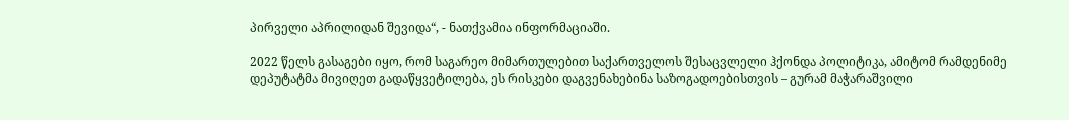პირველი აპრილიდან შევიდა“, - ნათქვამია ინფორმაციაში.

2022 წელს გასაგები იყო, რომ საგარეო მიმართულებით საქართველოს შესაცვლელი ჰქონდა პოლიტიკა, ამიტომ რამდენიმე დეპუტატმა მივიღეთ გადაწყვეტილება, ეს რისკები დაგვენახებინა საზოგადოებისთვის – გურამ მაჭარაშვილი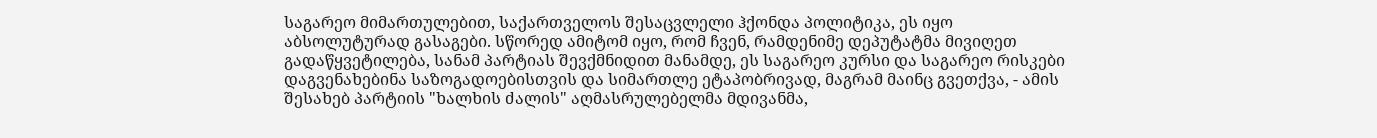საგარეო მიმართულებით, საქართველოს შესაცვლელი ჰქონდა პოლიტიკა, ეს იყო აბსოლუტურად გასაგები. სწორედ ამიტომ იყო, რომ ჩვენ, რამდენიმე დეპუტატმა მივიღეთ გადაწყვეტილება, სანამ პარტიას შევქმნიდით მანამდე, ეს საგარეო კურსი და საგარეო რისკები დაგვენახებინა საზოგადოებისთვის და სიმართლე ეტაპობრივად, მაგრამ მაინც გვეთქვა, - ამის შესახებ პარტიის "ხალხის ძალის" აღმასრულებელმა მდივანმა,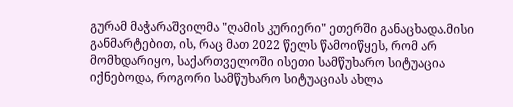გურამ მაჭარაშვილმა "ღამის კურიერი" ეთერში განაცხადა.მისი განმარტებით, ის, რაც მათ 2022 წელს წამოიწყეს, რომ არ მომხდარიყო, საქართველოში ისეთი სამწუხარო სიტუაცია იქნებოდა, როგორი სამწუხარო სიტუაციას ახლა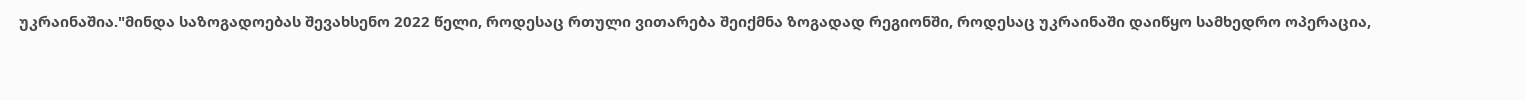უკრაინაშია."მინდა საზოგადოებას შევახსენო 2022 წელი, როდესაც რთული ვითარება შეიქმნა ზოგადად რეგიონში, როდესაც უკრაინაში დაიწყო სამხედრო ოპერაცია,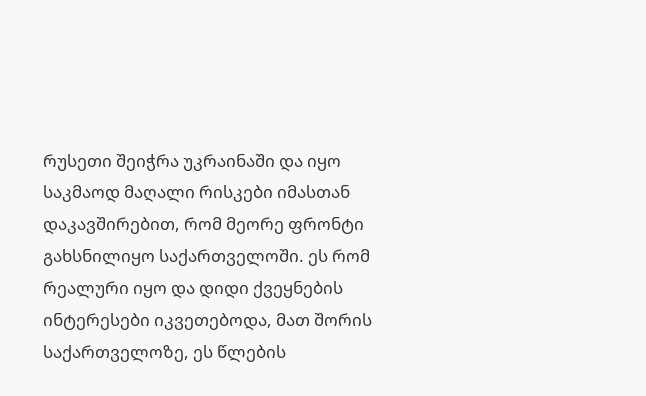რუსეთი შეიჭრა უკრაინაში და იყო საკმაოდ მაღალი რისკები იმასთან დაკავშირებით, რომ მეორე ფრონტი გახსნილიყო საქართველოში. ეს რომ რეალური იყო და დიდი ქვეყნების ინტერესები იკვეთებოდა, მათ შორის საქართველოზე, ეს წლების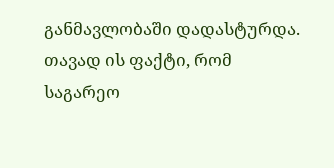განმავლობაში დადასტურდა. თავად ის ფაქტი, რომ საგარეო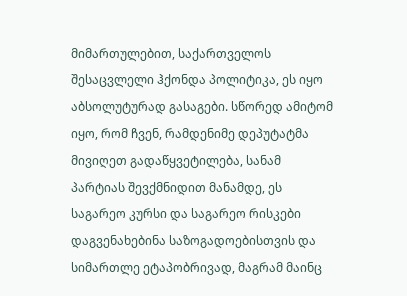მიმართულებით, საქართველოს შესაცვლელი ჰქონდა პოლიტიკა, ეს იყო აბსოლუტურად გასაგები. სწორედ ამიტომ იყო, რომ ჩვენ, რამდენიმე დეპუტატმა მივიღეთ გადაწყვეტილება, სანამ პარტიას შევქმნიდით მანამდე, ეს საგარეო კურსი და საგარეო რისკები დაგვენახებინა საზოგადოებისთვის და სიმართლე ეტაპობრივად, მაგრამ მაინც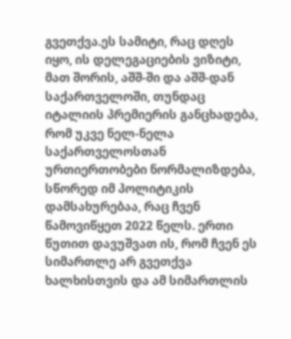გვეთქვა.ეს სამიტი, რაც დღეს იყო, ის დელეგაციების ვიზიტი, მათ შორის, აშშ-ში და აშშ-დან საქართველოში, თუნდაც იტალიის პრემიერის განცხადება, რომ უკვე ნელ-ნელა საქართველოსთან ურთიერთობები ნორმალიზდება, სწორედ იმ პოლიტიკის დამსახურებაა, რაც ჩვენ წამოვიწყეთ 2022 წელს. ერთი წუთით დავუშვათ ის, რომ ჩვენ ეს სიმართლე არ გვეთქვა ხალხისთვის და ამ სიმართლის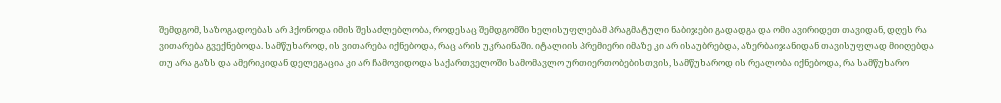შემდგომ, საზოგადოებას არ ჰქონოდა იმის შესაძლებლობა, როდესაც შემდგომში ხელისუფლებამ პრაგმატული ნაბიჯები გადადგა და ომი ავირიდეთ თავიდან, დღეს რა ვითარება გვექნებოდა. სამწუხაროდ, ის ვითარება იქნებოდა, რაც არის უკრაინაში. იტალიის პრემიერი იმაზე კი არ ისაუბრებდა, აზერბაიჯანიდან თავისუფლად მიიღებდა თუ არა გაზს და ამერიკიდან დელეგაცია კი არ ჩამოვიდოდა საქართველოში სამომავლო ურთიერთობებისთვის, სამწუხაროდ ის რეალობა იქნებოდა, რა სამწუხარო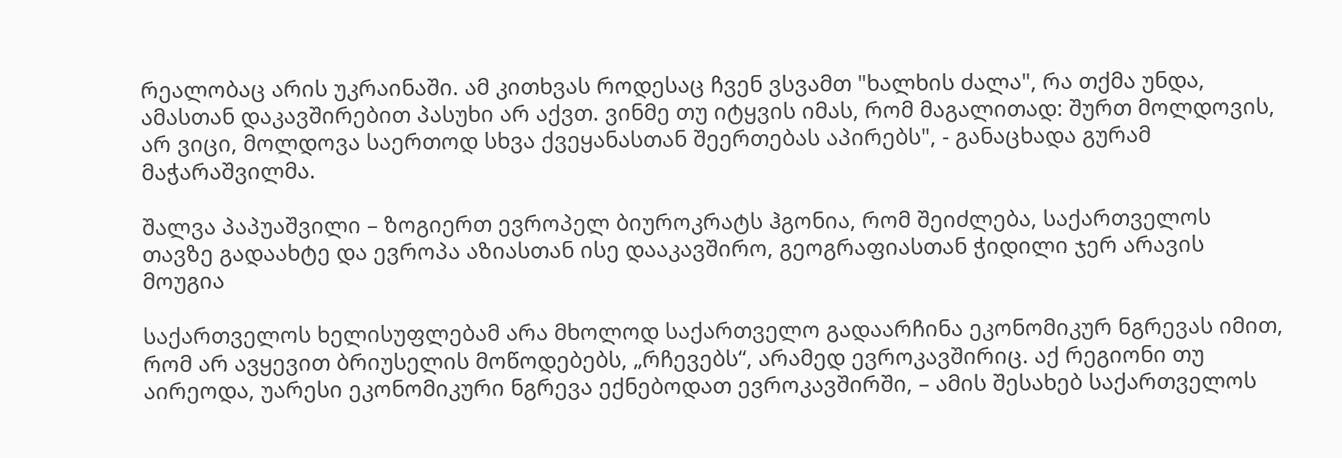რეალობაც არის უკრაინაში. ამ კითხვას როდესაც ჩვენ ვსვამთ "ხალხის ძალა", რა თქმა უნდა, ამასთან დაკავშირებით პასუხი არ აქვთ. ვინმე თუ იტყვის იმას, რომ მაგალითად: შურთ მოლდოვის, არ ვიცი, მოლდოვა საერთოდ სხვა ქვეყანასთან შეერთებას აპირებს", - განაცხადა გურამ მაჭარაშვილმა.

შალვა პაპუაშვილი – ზოგიერთ ევროპელ ბიუროკრატს ჰგონია, რომ შეიძლება, საქართველოს თავზე გადაახტე და ევროპა აზიასთან ისე დააკავშირო, გეოგრაფიასთან ჭიდილი ჯერ არავის მოუგია

საქართველოს ხელისუფლებამ არა მხოლოდ საქართველო გადაარჩინა ეკონომიკურ ნგრევას იმით, რომ არ ავყევით ბრიუსელის მოწოდებებს, „რჩევებს“, არამედ ევროკავშირიც. აქ რეგიონი თუ აირეოდა, უარესი ეკონომიკური ნგრევა ექნებოდათ ევროკავშირში, – ამის შესახებ საქართველოს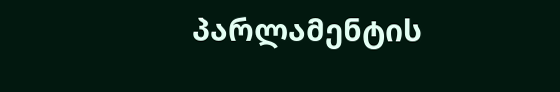პარლამენტის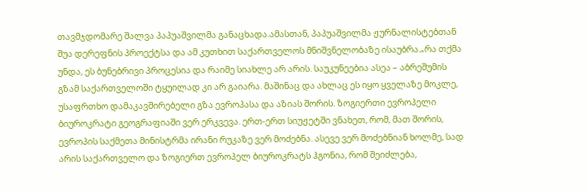თავმჯდომარე შალვა პაპუაშვილმა განაცხადა.ამასთან, პაპუაშვილმა ჟურნალისტებთან შუა დერეფნის პროექტსა და ამ კუთხით საქართველოს მნიშვნელობაზე ისაუბრა.„რა თქმა უნდა, ეს ბუნებრივი პროცესია და რაიმე სიახლე არ არის. საუკუნეებია ასეა – აბრეშუმის გზამ საქართველოში ტყუილად კი არ გაიარა. მაშინაც და ახლაც ეს იყო ყველაზე მოკლე, უსაფრთხო დამაკავშირებელი გზა ევროპასა და აზიას შორის. ზოგიერთი ევროპელი ბიუროკრატი გეოგრაფიაში ვერ ერკვევა. ერთ-ერთ სიუჟეტში ვნახეთ, რომ, მათ შორის, ევროპის საქმეთა მინისტრმა ირანი რუკაზე ვერ მოძებნა. ასევე ვერ მოძებნიან ხოლმე, სად არის საქართველო და ზოგიერთ ევროპელ ბიუროკრატს ჰგონია, რომ შეიძლება,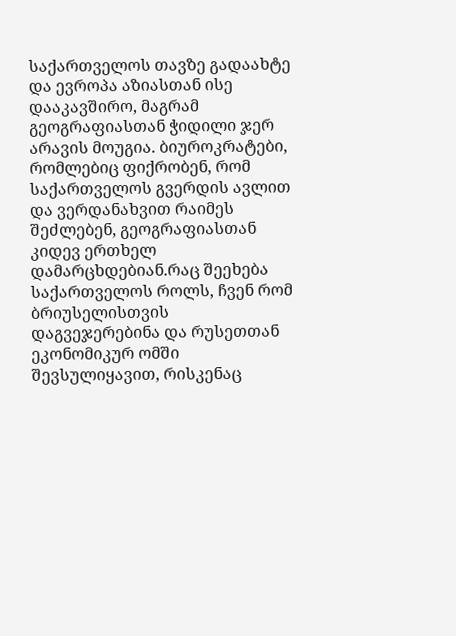საქართველოს თავზე გადაახტე და ევროპა აზიასთან ისე დააკავშირო, მაგრამ გეოგრაფიასთან ჭიდილი ჯერ არავის მოუგია. ბიუროკრატები, რომლებიც ფიქრობენ, რომ საქართველოს გვერდის ავლით და ვერდანახვით რაიმეს შეძლებენ, გეოგრაფიასთან კიდევ ერთხელ დამარცხდებიან.რაც შეეხება საქართველოს როლს, ჩვენ რომ ბრიუსელისთვის დაგვეჯერებინა და რუსეთთან ეკონომიკურ ომში შევსულიყავით, რისკენაც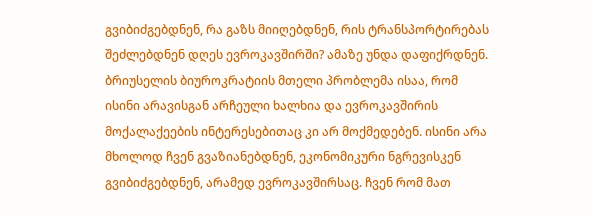გვიბიძგებდნენ, რა გაზს მიიღებდნენ, რის ტრანსპორტირებას შეძლებდნენ დღეს ევროკავშირში? ამაზე უნდა დაფიქრდნენ. ბრიუსელის ბიუროკრატიის მთელი პრობლემა ისაა, რომ ისინი არავისგან არჩეული ხალხია და ევროკავშირის მოქალაქეების ინტერესებითაც კი არ მოქმედებენ. ისინი არა მხოლოდ ჩვენ გვაზიანებდნენ, ეკონომიკური ნგრევისკენ გვიბიძგებდნენ, არამედ ევროკავშირსაც. ჩვენ რომ მათ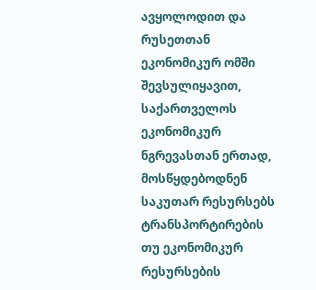ავყოლოდით და რუსეთთან ეკონომიკურ ომში შევსულიყავით, საქართველოს ეკონომიკურ ნგრევასთან ერთად, მოსწყდებოდნენ საკუთარ რესურსებს ტრანსპორტირების თუ ეკონომიკურ რესურსების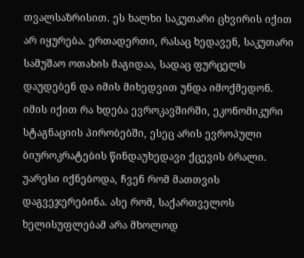თვალსაზრისით. ეს ხალხი საკუთარი ცხვირის იქით არ იყურება. ერთადერთი, რასაც ხედავენ, საკუთარი სამუშაო ოთახის მაგიდაა, სადაც ფურცელს დაუდებენ და იმის მიხედვით უნდა იმოქმედონ. იმის იქით რა ხდება ევროკავშირში, ეკონომიკური სტაგნაციის პირობებში, ესეც არის ევროპული ბიუროკრატების წინდაუხედავი ქცევის ბრალი. უარესი იქნებოდა, ჩვენ რომ მათთვის დაგვეჯერებინა. ასე რომ, საქართველოს ხელისუფლებამ არა მხოლოდ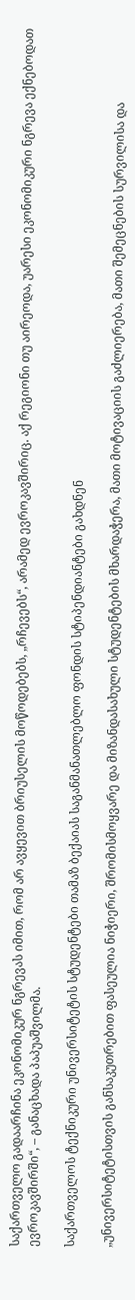საქართველო გადაარჩინა ეკონომიკურ ნგრევას იმით, რომ არ ავყევით ბრიუსელის მოწოდებებს, „რჩევებს“, არამედ ევროკავშირიც. აქ რეგიონი თუ აირეოდა, უარესი ეკონომიკური ნგრევა ექნებოდათ ევროკავშირში“, – განაცხადა პაპუაშვილმა.

საქართველოს ტექნიკური უნივერსიტეტის სტუდენტები თამაზ ბექაიას საგანმანათლებლო ფონდის სტიპენდიანტები გახდნენ

„უნივერსიტეტისთვის განსაკუთრებით ფასეულია ნიჭიერი, შრომისმოყვარე და მიზანდასახული სტუდენტების მხარდაჭერა, მათი მოტივაციის გაძლიერება, მათი შემეცნების სურვილისა და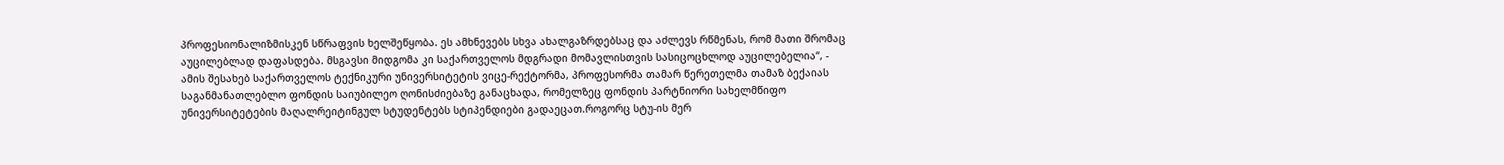პროფესიონალიზმისკენ სწრაფვის ხელშეწყობა. ეს ამხნევებს სხვა ახალგაზრდებსაც და აძლევს რწმენას, რომ მათი შრომაც აუცილებლად დაფასდება. მსგავსი მიდგომა კი საქართველოს მდგრადი მომავლისთვის სასიცოცხლოდ აუცილებელია“, - ამის შესახებ საქართველოს ტექნიკური უნივერსიტეტის ვიცე-რექტორმა, პროფესორმა თამარ წერეთელმა თამაზ ბექაიას საგანმანათლებლო ფონდის საიუბილეო ღონისძიებაზე განაცხადა, რომელზეც ფონდის პარტნიორი სახელმწიფო უნივერსიტეტების მაღალრეიტინგულ სტუდენტებს სტიპენდიები გადაეცათ.როგორც სტუ-ის მერ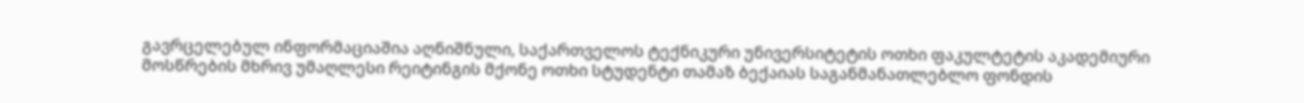გავრცელებულ ინფორმაციაშია აღნიშნული, საქართველოს ტექნიკური უნივერსიტეტის ოთხი ფაკულტეტის აკადემიური მოსწრების მხრივ უმაღლესი რეიტინგის მქონე ოთხი სტუდენტი თამაზ ბექაიას საგანმანათლებლო ფონდის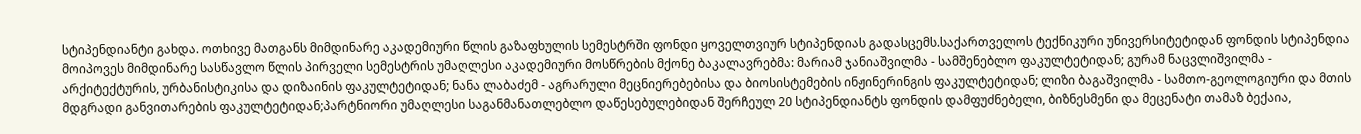სტიპენდიანტი გახდა. ოთხივე მათგანს მიმდინარე აკადემიური წლის გაზაფხულის სემესტრში ფონდი ყოველთვიურ სტიპენდიას გადასცემს.საქართველოს ტექნიკური უნივერსიტეტიდან ფონდის სტიპენდია მოიპოვეს მიმდინარე სასწავლო წლის პირველი სემესტრის უმაღლესი აკადემიური მოსწრების მქონე ბაკალავრებმა: მარიამ ჯანიაშვილმა - სამშენებლო ფაკულტეტიდან; გურამ ნაცვლიშვილმა - არქიტექტურის, ურბანისტიკისა და დიზაინის ფაკულტეტიდან; ნანა ლაბაძემ - აგრარული მეცნიერებებისა და ბიოსისტემების ინჟინერინგის ფაკულტეტიდან; ლიზი ბაგაშვილმა - სამთო-გეოლოგიური და მთის მდგრადი განვითარების ფაკულტეტიდან;პარტნიორი უმაღლესი საგანმანათლებლო დაწესებულებიდან შერჩეულ 20 სტიპენდიანტს ფონდის დამფუძნებელი, ბიზნესმენი და მეცენატი თამაზ ბექაია,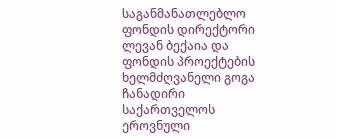საგანმანათლებლო ფონდის დირექტორი ლევან ბექაია და ფონდის პროექტების ხელმძღვანელი გოგა ჩანადირი საქართველოს ეროვნული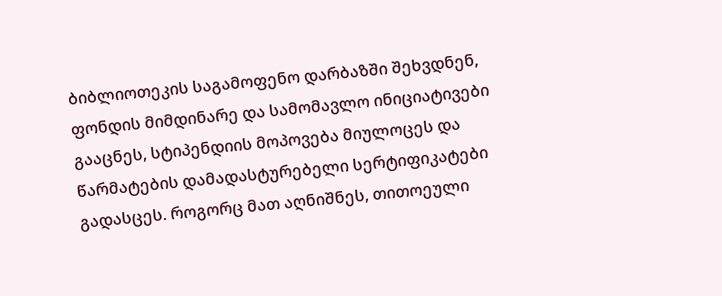ბიბლიოთეკის საგამოფენო დარბაზში შეხვდნენ, ფონდის მიმდინარე და სამომავლო ინიციატივები გააცნეს, სტიპენდიის მოპოვება მიულოცეს და წარმატების დამადასტურებელი სერტიფიკატები გადასცეს. როგორც მათ აღნიშნეს, თითოეული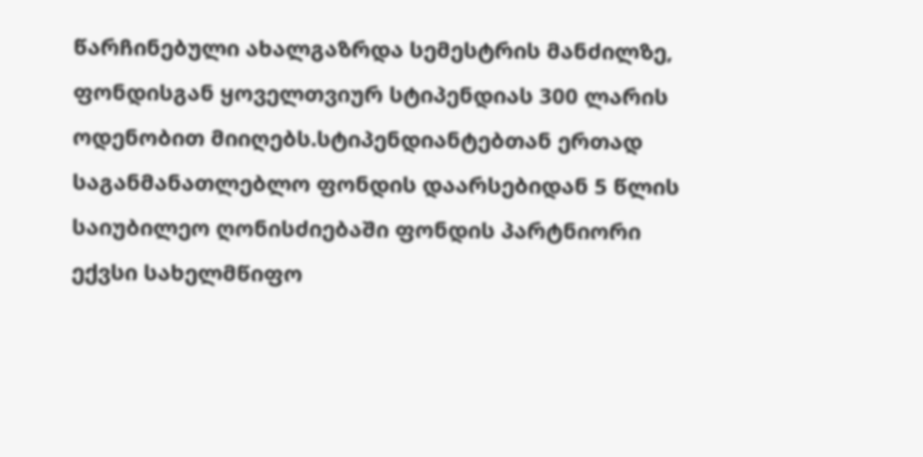წარჩინებული ახალგაზრდა სემესტრის მანძილზე, ფონდისგან ყოველთვიურ სტიპენდიას 300 ლარის ოდენობით მიიღებს.სტიპენდიანტებთან ერთად საგანმანათლებლო ფონდის დაარსებიდან 5 წლის საიუბილეო ღონისძიებაში ფონდის პარტნიორი ექვსი სახელმწიფო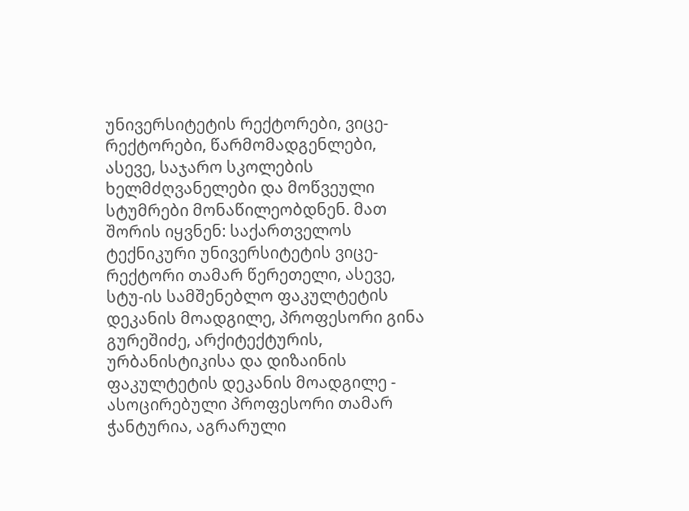უნივერსიტეტის რექტორები, ვიცე-რექტორები, წარმომადგენლები, ასევე, საჯარო სკოლების ხელმძღვანელები და მოწვეული სტუმრები მონაწილეობდნენ. მათ შორის იყვნენ: საქართველოს ტექნიკური უნივერსიტეტის ვიცე-რექტორი თამარ წერეთელი, ასევე, სტუ-ის სამშენებლო ფაკულტეტის დეკანის მოადგილე, პროფესორი გინა გურეშიძე, არქიტექტურის, ურბანისტიკისა და დიზაინის ფაკულტეტის დეკანის მოადგილე - ასოცირებული პროფესორი თამარ ჭანტურია, აგრარული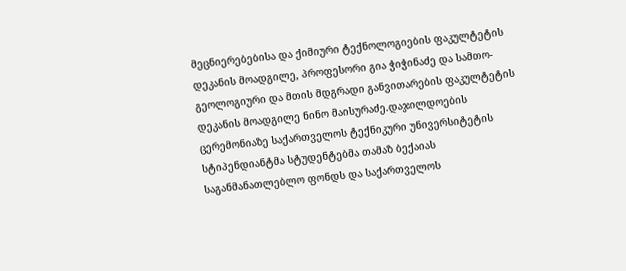მეცნიერებებისა და ქიმიური ტექნოლოგიების ფაკულტეტის დეკანის მოადგილე, პროფესორი გია ჭიჭინაძე და სამთო-გეოლოგიური და მთის მდგრადი განვითარების ფაკულტეტის დეკანის მოადგილე ნინო მაისურაძე.დაჯილდოების ცერემონიაზე საქართველოს ტექნიკური უნივერსიტეტის სტიპენდიანტმა სტუდენტებმა თამაზ ბექაიას საგანმანათლებლო ფონდს და საქართველოს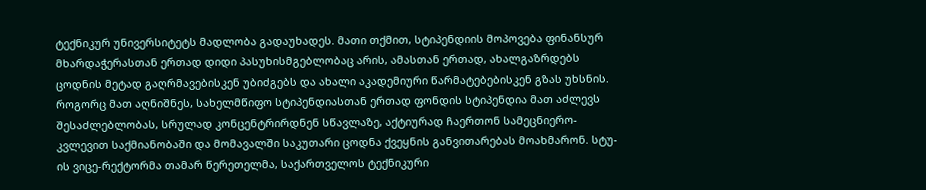ტექნიკურ უნივერსიტეტს მადლობა გადაუხადეს. მათი თქმით, სტიპენდიის მოპოვება ფინანსურ მხარდაჭერასთან ერთად დიდი პასუხისმგებლობაც არის, ამასთან ერთად, ახალგაზრდებს ცოდნის მეტად გაღრმავებისკენ უბიძგებს და ახალი აკადემიური წარმატებებისკენ გზას უხსნის. როგორც მათ აღნიშნეს, სახელმწიფო სტიპენდიასთან ერთად ფონდის სტიპენდია მათ აძლევს შესაძლებლობას, სრულად კონცენტრირდნენ სწავლაზე, აქტიურად ჩაერთონ სამეცნიერო-კვლევით საქმიანობაში და მომავალში საკუთარი ცოდნა ქვეყნის განვითარებას მოახმარონ. სტუ-ის ვიცე-რექტორმა თამარ წერეთელმა, საქართველოს ტექნიკური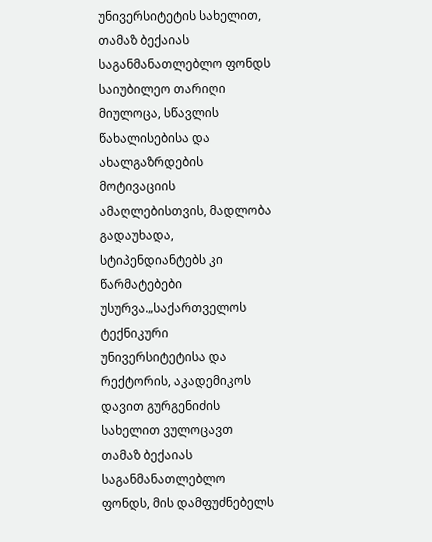უნივერსიტეტის სახელით, თამაზ ბექაიას საგანმანათლებლო ფონდს საიუბილეო თარიღი მიულოცა, სწავლის წახალისებისა და ახალგაზრდების მოტივაციის ამაღლებისთვის, მადლობა გადაუხადა, სტიპენდიანტებს კი წარმატებები უსურვა.„საქართველოს ტექნიკური უნივერსიტეტისა და რექტორის, აკადემიკოს დავით გურგენიძის სახელით ვულოცავთ თამაზ ბექაიას საგანმანათლებლო ფონდს, მის დამფუძნებელს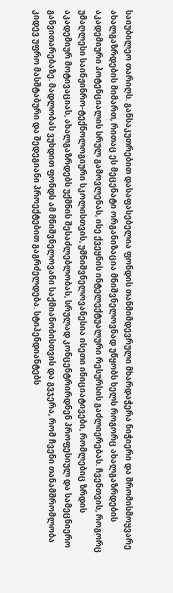საიუბილეო თარიღს. განსაკუთრებით დასაფასებელია ფონდის თანმიმდევრული მხარდაჭერა ნიჭიერი და შრომისმოყვარე ახალგაზრდების მიმართ, რითაც ეს მეცენატი ორგანიზაცია მნიშვნელოვნად უწყობს ხელს როგორც ახალგაზრდების აკადემიური პოტენციალის სრულ გამოვლენას, ისე ქვეყნის ინტელექტუალური რესურსის გაძლიერებას. ჩვენთვის, როგორც უმაღლესი საინჟინრო-ტექნოლოგიური სკოლისთვის, უმნიშვნელოვანესია ისეთი ინიციატივები, რომლებიც ზრდის აკადემიურ მოტივაციას, ახალგაზრდებს უქმნის შესაძლებლობას, სრულად კონცენტრირდნენ პროფესიულ და სამეცნიერო განვითარებაზე. მადლობას ვუხდით ფონდს ამ მნიშვნელოვანი საქმიანობისთვის და გვჯერა, რომ ჩვენი თანამშრომლობა კიდევ უფრო მასშტაბური და შედეგიანი პროექტებით გაგრძელდება. სტიპენდიანტებს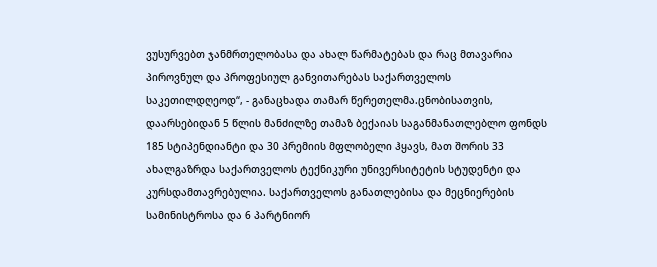ვუსურვებთ ჯანმრთელობასა და ახალ წარმატებას და რაც მთავარია პიროვნულ და პროფესიულ განვითარებას საქართველოს საკეთილდღეოდ“, - განაცხადა თამარ წერეთელმა.ცნობისათვის, დაარსებიდან 5 წლის მანძილზე თამაზ ბექაიას საგანმანათლებლო ფონდს 185 სტიპენდიანტი და 30 პრემიის მფლობელი ჰყავს, მათ შორის 33 ახალგაზრდა საქართველოს ტექნიკური უნივერსიტეტის სტუდენტი და კურსდამთავრებულია. საქართველოს განათლებისა და მეცნიერების სამინისტროსა და 6 პარტნიორ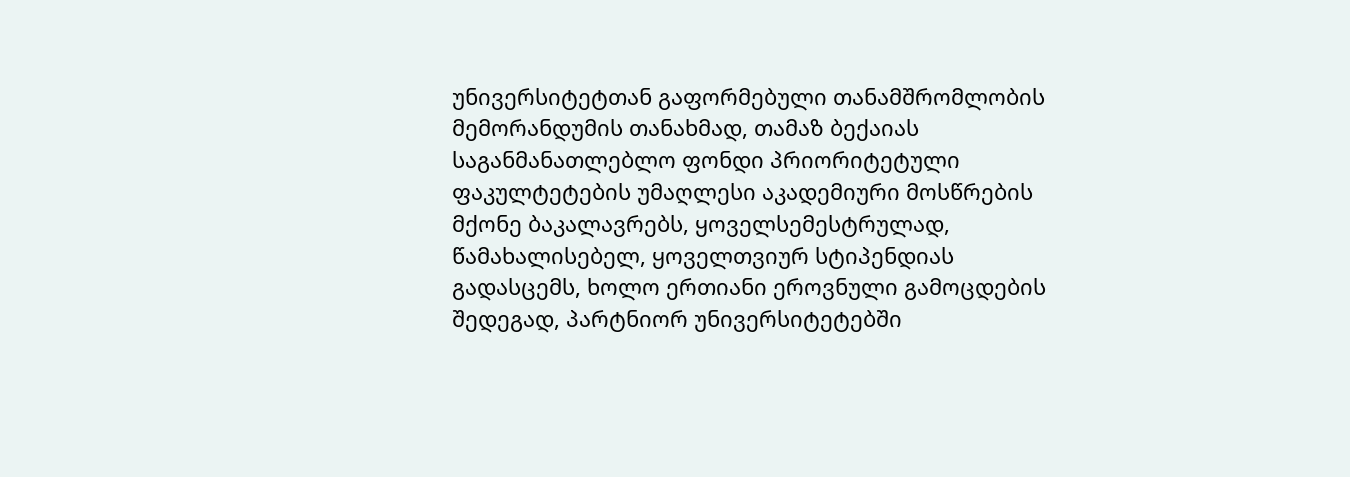უნივერსიტეტთან გაფორმებული თანამშრომლობის მემორანდუმის თანახმად, თამაზ ბექაიას საგანმანათლებლო ფონდი პრიორიტეტული ფაკულტეტების უმაღლესი აკადემიური მოსწრების მქონე ბაკალავრებს, ყოველსემესტრულად, წამახალისებელ, ყოველთვიურ სტიპენდიას გადასცემს, ხოლო ერთიანი ეროვნული გამოცდების შედეგად, პარტნიორ უნივერსიტეტებში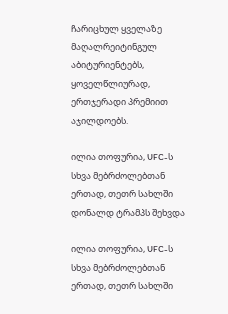ჩარიცხულ ყველაზე მაღალრეიტინგულ აბიტურიენტებს, ყოველწლიურად, ერთჯერადი პრემიით აჯილდოებს.

ილია თოფურია, UFC-ს სხვა მებრძოლებთან ერთად, თეთრ სახლში დონალდ ტრამპს შეხვდა

ილია თოფურია, UFC-ს სხვა მებრძოლებთან ერთად, თეთრ სახლში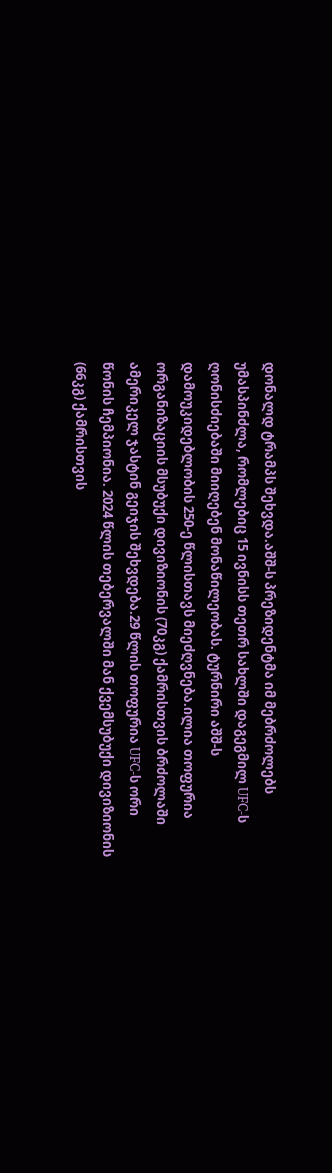დონალდ ტრამპს შეხვდა.აშშ-ს პრეზიდენტმა იმ მებრძოლებს უმასპინძლა, რომლებიც 15 ივნისს თეთრ სახლში დაგეგმილ UFC-ს ღონისძიებაში მიიღებენ მონაწილეობას. ტურნირი აშშ-ს დამოუკიდებლობის 250-ე წლისთავს მიეძღვნება.ილია თოფურია ორგანიზაციის მსუბუქი დივიზიონის (70კგ) ქამრისთვის ბრძოლაში ამერიკელ ჯასტინ გეიჯის შეხვდება.29 წლის თოფურია UFC-ს ორი წონის ჩემპიონია. 2024 წლის თებერვალში მან ქვემსუბუქი დივიზიონის (66კგ) ქამრისთვის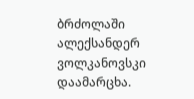ბრძოლაში ალექსანდერ ვოლკანოვსკი დაამარცხა.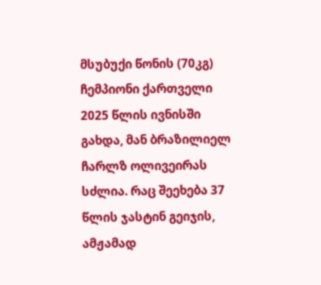მსუბუქი წონის (70კგ) ჩემპიონი ქართველი 2025 წლის ივნისში გახდა, მან ბრაზილიელ ჩარლზ ოლივეირას სძლია. რაც შეეხება 37 წლის ჯასტინ გეიჯის, ამჟამად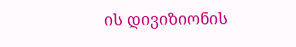ის დივიზიონის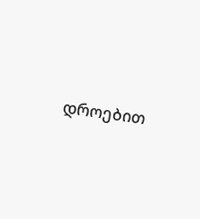დროებით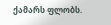ქამარს ფლობს.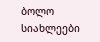ბოლო სიახლეები